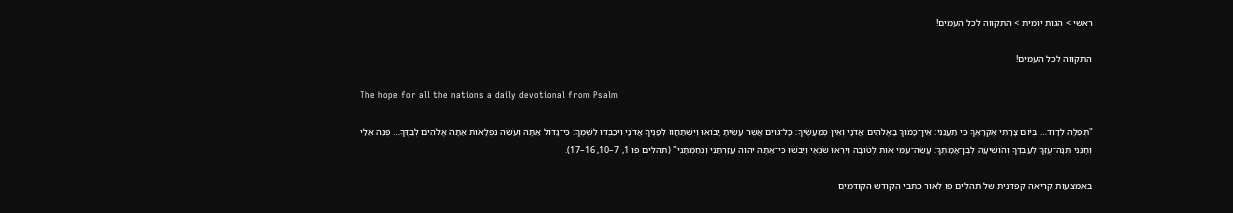ראשי > הגות יומית > התקווה לכל העמים!

התקווה לכל העמים!

The hope for all the nations a daily devotional from Psalm

"תְּפִלָּה לְדָוִד… בְּיֹום צָרָתִי אֶקְרָאֶךָּ כִּי תַעֲנֵנִי׃ אֵין־כָּמֹוךָ בָאֱלֹהִים אֲדֹנָי וְאֵין כְּמַעֲשֶׂיךָ׃ כָּל־גֹּויִם אֲשֶׁר עָשִׂיתָ יָבֹואוּ וְיִשְׁתַּחֲווּ לְפָנֶיךָ אֲדֹנָי וִיכַבְּדוּ לִשְׁמֶךָ׃ כִּי־גָדֹול אַתָּה וְעֹשֵׂה נִפְלָאֹות אַתָּה אֱלֹהִים לְבַדֶּךָ… פְּנֵה אֵלַי וְחָנֵּנִי תְּנָה־עֻזְּךָ לְעַבְדֶּךָ וְהֹושִׁיעָה לְבֶן־אֲמָתֶךָ׃ עֲשֵׂה־עִמִּי אֹות לְטֹובָה וְיִרְאוּ שֹׂנְאַי וְיֵבֹשׁוּ כִּי־אַתָּה יהוה עֲזַרְתַּנִי וְנִחַמְתָּנִי" (תהלים פו 1, 7–10, 16–17).

באמצעות קריאה קפדנית של תהלים פו לאור כתבי הקודש הקודמים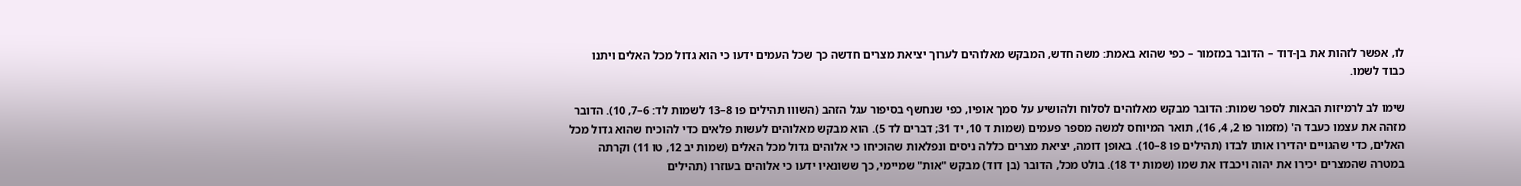לו, אפשר לזהות את בן-דוד – הדובר במזמור – כפי שהוא באמת: משה חדש, המבקש מאלוהים לערוך יציאת מצרים חדשה כך שכל העמים ידעו כי הוא גדול מכל האלים ויתנו כבוד לשמו.

שימו לב לרמיזות הבאות לספר שמות: הדובר מבקש מאלוהים לסלוח ולהושיע על סמך אופיו, כפי שנחשף בסיפור עגל הזהב (השווו תהילים פו 8–13 לשמות לד: 6–7, 10). הדובר מזהה את עצמו כעבד ה' (מזמור פו 2, 4, 16), תואר המיוחס למשה מספר פעמים (שמות ד 10, יד 31; דברים לד 5). הוא מבקש מאלוהים לעשות פלאים כדי להוכיח שהוא גדול מכל האלים, כדי שהגויים יהדירו אותו לבדו (תהילים פו 8–10). באופן דומה, יציאת מצרים כללה ניסים ונפלאות שהוכיחו כי אלוהים גדול מכל האלים (שמות יב 12, טו 11) וקרתה במטרה שהמצרים יכירו את יהוה ויכבדו את שמו (שמות יד 18). בולט מכל, הדובר (בן דוד) מבקש "אות" שמיימי, כך ששונאיו ידעו כי אלוהים בעוזרו (תהילים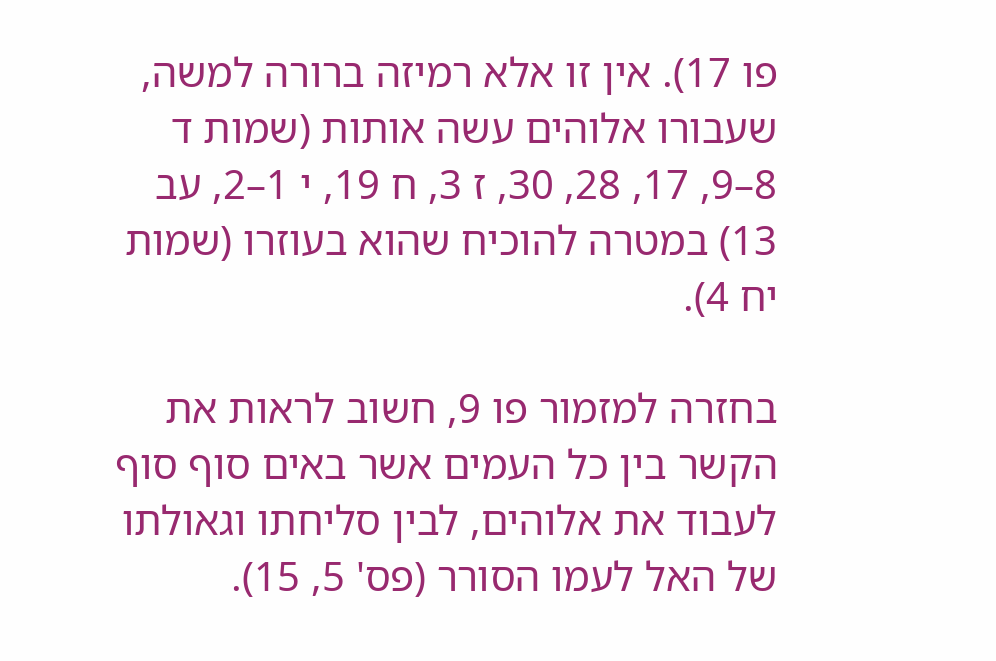פו 17). אין זו אלא רמיזה ברורה למשה, שעבורו אלוהים עשה אותות (שמות ד 8–9, 17, 28, 30, ז 3, ח 19, י 1–2, עב 13) במטרה להוכיח שהוא בעוזרו (שמות יח 4).

בחזרה למזמור פו 9, חשוב לראות את הקשר בין כל העמים אשר באים סוף סוף לעבוד את אלוהים, לבין סליחתו וגאולתו של האל לעמו הסורר (פס' 5, 15).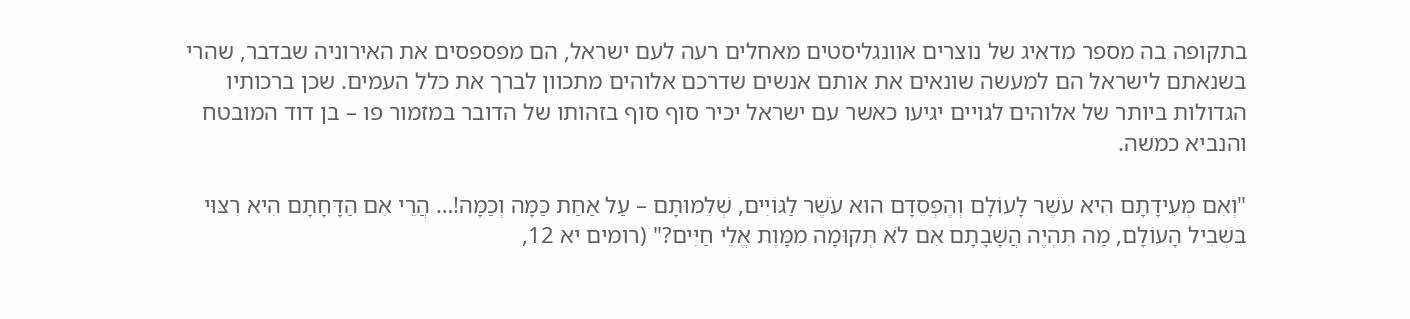בתקופה בה מספר מדאיג של נוצרים אוונגליסטים מאחלים רעה לעם ישראל, הם מפספסים את האירוניה שבדבר, שהרי בשנאתם לישראל הם למעשה שונאים את אותם אנשים שדרכם אלוהים מתכוון לברך את כלל העמים. שכן ברכותיו הגדולות ביותר של אלוהים לגויים יגיעו כאשר עם ישראל יכיר סוף סוף בזהותו של הדובר במזמור פו – בן דוד המובטח והנביא כמשה.

"וְאִם מְעִידָתָם הִיא עֹשֶׁר לָעוֹלָם וְהֶפְסֵדָם הוּא עֹשֶׁר לַגּוֹיִים, שְׁלֵמוּתָם – עַל אַחַת כַּמָּה וְכַמָּה!… הֲרֵי אִם הַדָּחָתָם הִיא רִצּוּי בִּשְׁבִיל הָעוֹלָם, מַה תִּהְיֶה הֲשָׁבָתָם אִם לֹא תְּקוּמָה מִמָּוֶת אֱלֵי חַיִּים?" (רומים יא 12,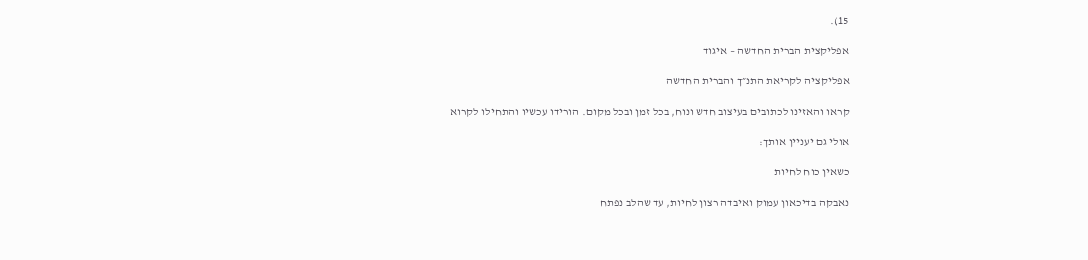15).

אפליקצית הברית החדשה – איגוד

אפליקציה לקריאת התנ״ך והברית החדשה

קראו והאזינו לכתובים בעיצוב חדש ונוח, בכל זמן ובכל מקום. הורידו עכשיו והתחילו לקרוא

אולי גם יעניין אותך:

כשאין כוח לחיות

נאבקה בדיכאון עמוק ואיבדה רצון לחיות, עד שהלב נפתח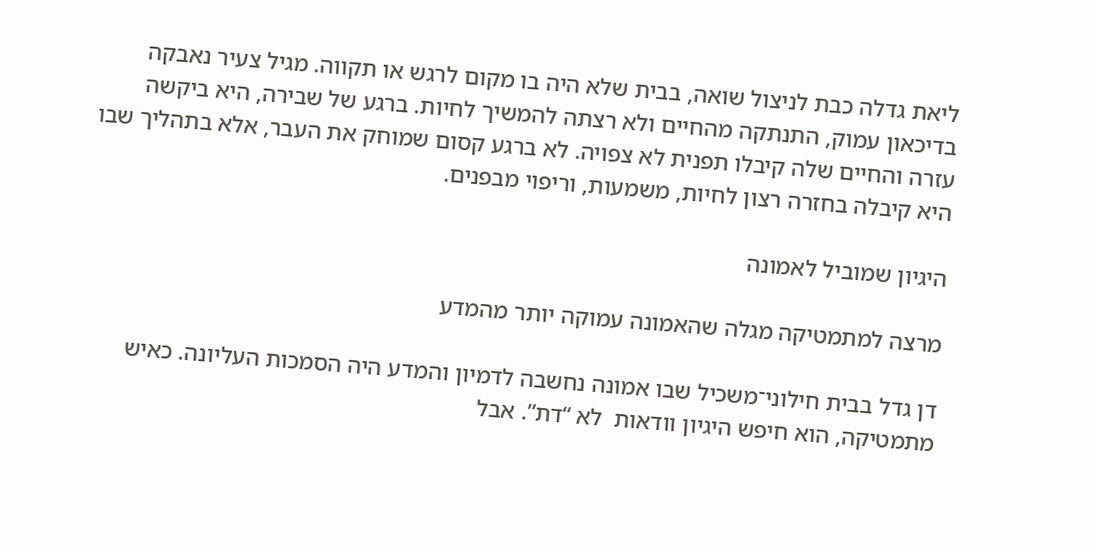ליאת גדלה כבת לניצול שואה, בבית שלא היה בו מקום לרגש או תקווה. מגיל צעיר נאבקה בדיכאון עמוק, התנתקה מהחיים ולא רצתה להמשיך לחיות. ברגע של שבירה, היא ביקשה עזרה והחיים שלה קיבלו תפנית לא צפויה. לא ברגע קסום שמוחק את העבר, אלא בתהליך שבו היא קיבלה בחזרה רצון לחיות, משמעות, וריפוי מבפנים.

היגיון שמוביל לאמונה

מרצה למתמטיקה מגלה שהאמונה עמוקה יותר מהמדע

דן גדל בבית חילוני־משכיל שבו אמונה נחשבה לדמיון והמדע היה הסמכות העליונה. כאיש מתמטיקה, הוא חיפש היגיון וודאות  לא “דת”. אבל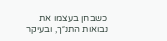כשבחן בעצמו את נבואות התנ״ך, ובעיקר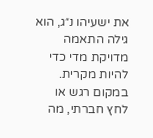את ישעיהו נ״ג, הוא גילה התאמה מדויקת מדי כדי להיות מקרית. במקום רגש או לחץ חברתי, מה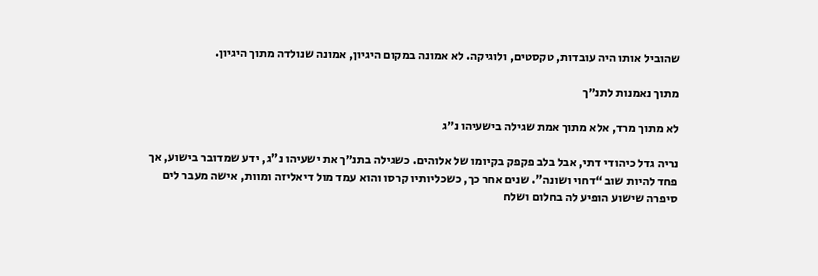שהוביל אותו היה עובדות, טקסטים, ולוגיקה. לא אמונה במקום היגיון, אמונה שנולדה מתוך היגיון.

מתוך נאמנות לתנ״ך

לא מתוך מרד, אלא מתוך אמת שגילה בישעיהו נ״ג

נריה גדל כיהודי דתי, אבל בלב פקפק בקיומו של אלוהים. כשגילה בתנ״ך את ישעיהו נ"ג, ידע שמדובר בישוע, אך פחד להיות שוב “דחוי ושונה”. שנים אחר כך, כשכליותיו קרסו והוא עמד מול דיאליזה ומוות, אישה מעבר לים סיפרה שישוע הופיע לה בחלום ושלח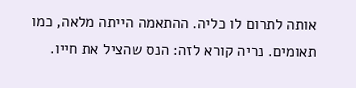אותה לתרום לו כליה. ההתאמה הייתה מלאה, כמו תאומים. נריה קורא לזה: הנס שהציל את חייו.